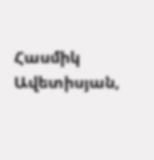Հասմիկ Ավետիսյան,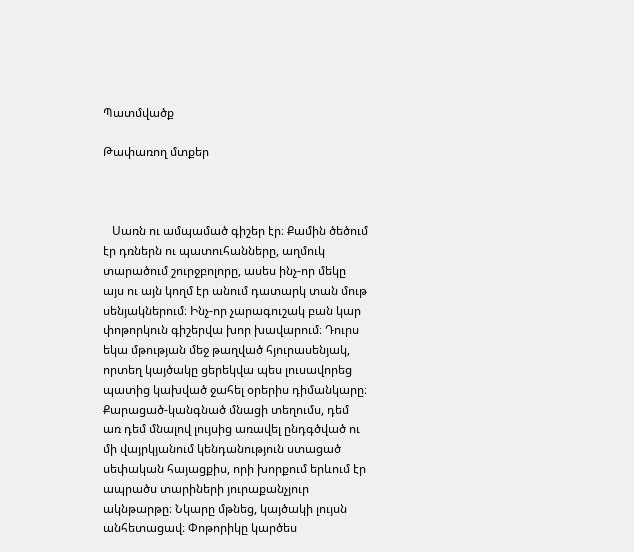Պատմվածք

Թափառող մտքեր



   Սառն ու ամպամած գիշեր էր։ Քամին ծեծում էր դռներն ու պատուհանները, աղմուկ տարածում շուրջբոլորը, ասես ինչ-որ մեկը այս ու այն կողմ էր անում դատարկ տան մութ սենյակներում։ Ինչ-որ չարագուշակ բան կար փոթորկուն գիշերվա խոր խավարում։ Դուրս եկա մթության մեջ թաղված հյուրասենյակ, որտեղ կայծակը ցերեկվա պես լուսավորեց պատից կախված ջահել օրերիս դիմանկարը։ Քարացած-կանգնած մնացի տեղումս, դեմ առ դեմ մնալով լույսից առավել ընդգծված ու մի վայրկյանում կենդանություն ստացած սեփական հայացքիս, որի խորքում երևում էր ապրածս տարիների յուրաքանչյուր ակնթարթը։ Նկարը մթնեց, կայծակի լույսն անհետացավ։ Փոթորիկը կարծես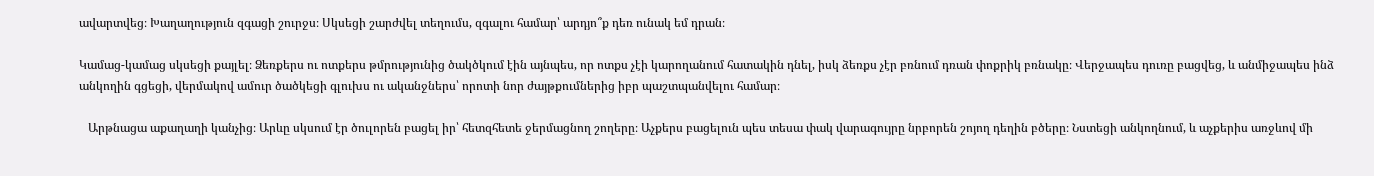ավարտվեց։ Խաղաղություն զգացի շուրջս։ Սկսեցի շարժվել տեղումս, զգալու համար՝ արդյո՞ք դեռ ունակ եմ դրան։

Կամաց-կամաց սկսեցի քայլել։ Ձեռքերս ու ոտքերս թմրությունից ծակծկում էին այնպես, որ ոտքս չէի կարողանում հատակին դնել, իսկ ձեռքս չէր բռնում դռան փոքրիկ բռնակը։ Վերջապես դուռը բացվեց, և անմիջապես ինձ անկողին գցեցի, վերմակով ամուր ծածկեցի գլուխս ու ականջներս՝ որոտի նոր ժայթքումներից իբր պաշտպանվելու համար։

   Արթնացա աքաղաղի կանչից։ Արևը սկսում էր ծուլորեն բացել իր՝ հետզհետե ջերմացնող շողերը։ Աչքերս բացելուն պես տեսա փակ վարագույրը նրբորեն շոյող դեղին բծերը։ Նստեցի անկողնում, և աչքերիս առջևով մի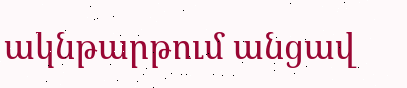ակնթարթում անցավ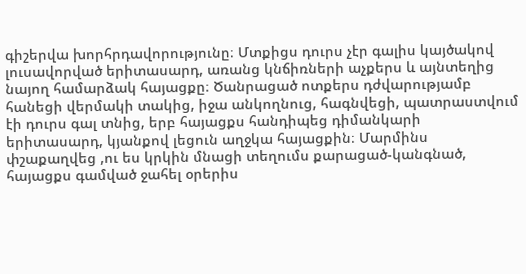գիշերվա խորհրդավորությունը։ Մտքիցս դուրս չէր գալիս կայծակով լուսավորված երիտասարդ, առանց կնճիռների աչքերս և այնտեղից նայող համարձակ հայացքը։ Ծանրացած ոտքերս դժվարությամբ հանեցի վերմակի տակից, իջա անկողնուց, հագնվեցի, պատրաստվում էի դուրս գալ տնից, երբ հայացքս հանդիպեց դիմանկարի երիտասարդ, կյանքով լեցուն աղջկա հայացքին։ Մարմինս փշաքաղվեց ,ու ես կրկին մնացի տեղումս քարացած-կանգնած, հայացքս գամված ջահել օրերիս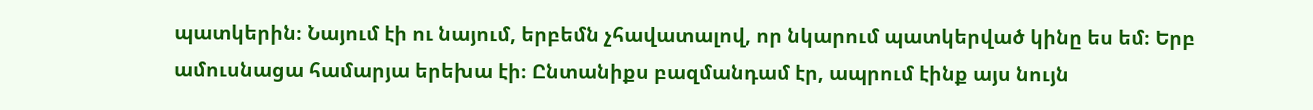պատկերին։ Նայում էի ու նայում, երբեմն չհավատալով, որ նկարում պատկերված կինը ես եմ։ Երբ ամուսնացա համարյա երեխա էի։ Ընտանիքս բազմանդամ էր, ապրում էինք այս նույն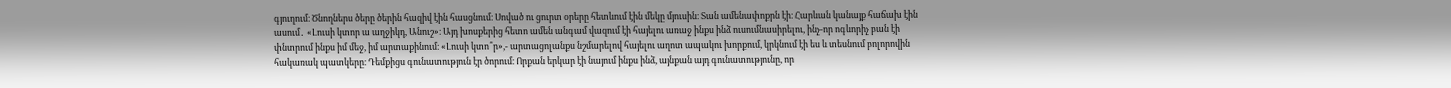գյուղում։ Ծնողներս ծերը ծերին հազիվ էին հասցնում։ Սոված ու ցուրտ օրերը հետևում էին մեկը մյուսին։ Տան ամենափոքրն էի։ Հարևան կանայք հաճախ էին ասում․ «Լուսի կտոր ա աղջիկդ, Անուշ»։ Այդ խոսքերից հետո ամեն անգամ վազում էի հայելու առաջ ինքս ինձ ուսումնասիրելու, ինչ-որ ոգևորիչ բան էի փնտրում ինքս իմ մեջ, իմ արտաքինում։ «Լուսի կտո՞ր»,- արտացոլանքս նշմարելով հայելու աղոտ ապակու խորքում, կրկնում էի ես և տեսնում բոլորովին հակառակ պատկերը։ Դեմքիցս գունատություն էր ծորում։ Որքան երկար էի նայում ինքս ինձ, այնքան այդ գունատությունը, որ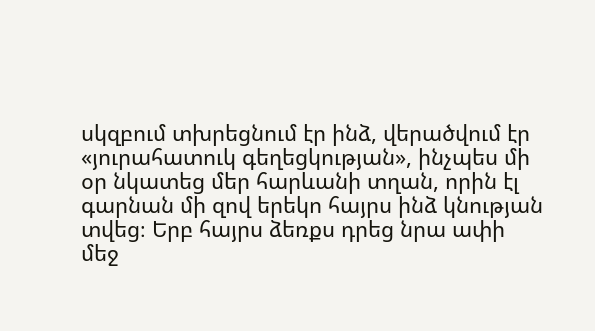սկզբում տխրեցնում էր ինձ, վերածվում էր «յուրահատուկ գեղեցկության», ինչպես մի օր նկատեց մեր հարևանի տղան, որին էլ գարնան մի զով երեկո հայրս ինձ կնության տվեց։ Երբ հայրս ձեռքս դրեց նրա ափի մեջ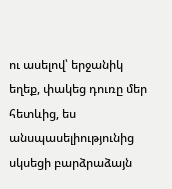ու ասելով՝ երջանիկ եղեք, փակեց դուռը մեր հետևից, ես անսպասելիությունից սկսեցի բարձրաձայն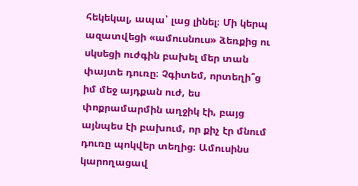հեկեկալ, ապա՝ լաց լինել։ Մի կերպ ազատվեցի «ամուսնուս» ձեռքից ու սկսեցի ուժգին բախել մեր տան փայտե դուռը։ Չգիտեմ, որտեղի՞ց իմ մեջ այդքան ուժ, ես փոքրամարմին աղջիկ էի, բայց այնպես էի բախում, որ քիչ էր մնում դուռը պոկվեր տեղից։ Ամուսինս կարողացավ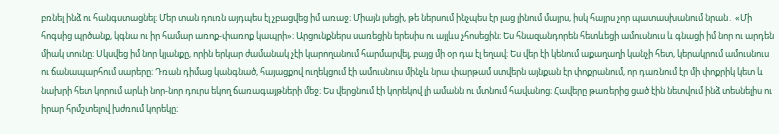բռնել ինձ ու հանգստացնել։ Մեր տան դուռն այդպես էլ չբացվեց իմ առաջ։ Միայն լսեցի, թե ներսում ինչպես էր լաց լինում մայրս, իսկ հայրս չոր պատասխանում նրան․ «Մի հոգսից պրծանք, կգնա ու իր համար առոք-փառոք կապրի»։ Արցունքներս սառեցին երեսիս ու այլևս չհոսեցին։ Ես հնազանդորեն հետևեցի ամուսնուս և գնացի իմ նոր ու արդեն միակ տունը։ Սկսվեց իմ նոր կյանքը, որին երկար ժամանակ չէի կարողանում հարմարվել, բայց մի օր դա էլ եղավ։ Ես վեր էի կենում աքաղաղի կանչի հետ, կերակրում ամուսնուս ու ճանապարհում սարերը։ Դռան դիմաց կանգնած, հայացքով ուղեկցում էի ամուսնուս մինչև նրա փարթամ ստվերն այնքան էր փոքրանում, որ դառնում էր մի փոքրիկ կետ և նախրի հետ կորում արևի նոր-նոր դուրս եկող ճառագայթների մեջ։ Ես վերցնում էի կորեկով լի ամանն ու մտնում հավանոց։ Հավերը թառերից ցած էին նետվում ինձ տեսնելիս ու իրար հրմշտելով խժռում կորեկը։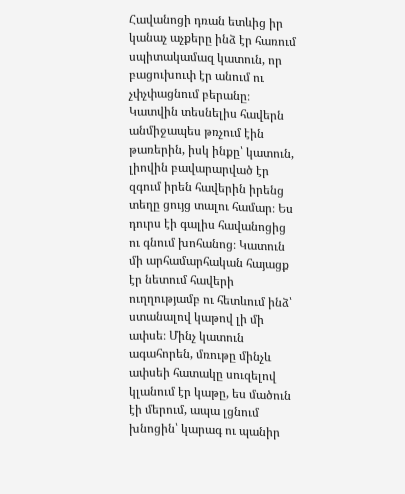Հավանոցի դռան ետևից իր կանաչ աչքերը ինձ էր հառում սպիտակամազ կատուն, որ բացուխուփ էր անում ու չփչփացնում բերանը։ Կատվին տեսնելիս հավերն անմիջապես թռչում էին թառերին, իսկ ինքը՝ կատուն, լիովին բավարարված էր զգում իրեն հավերին իրենց տեղը ցույց տալու համար։ Ես դուրս էի գալիս հավանոցից ու գնում խոհանոց։ Կատուն մի արհամարհական հայացք էր նետում հավերի ուղղությամբ ու հետևում ինձ՝ ստանալով կաթով լի մի ափսե։ Մինչ կատուն ագահորեն, մռութը մինչև ափսեի հատակը սուզելով կլանում էր կաթը, ես մածուն էի մերում, ապա լցնում խնոցին՝ կարագ ու պանիր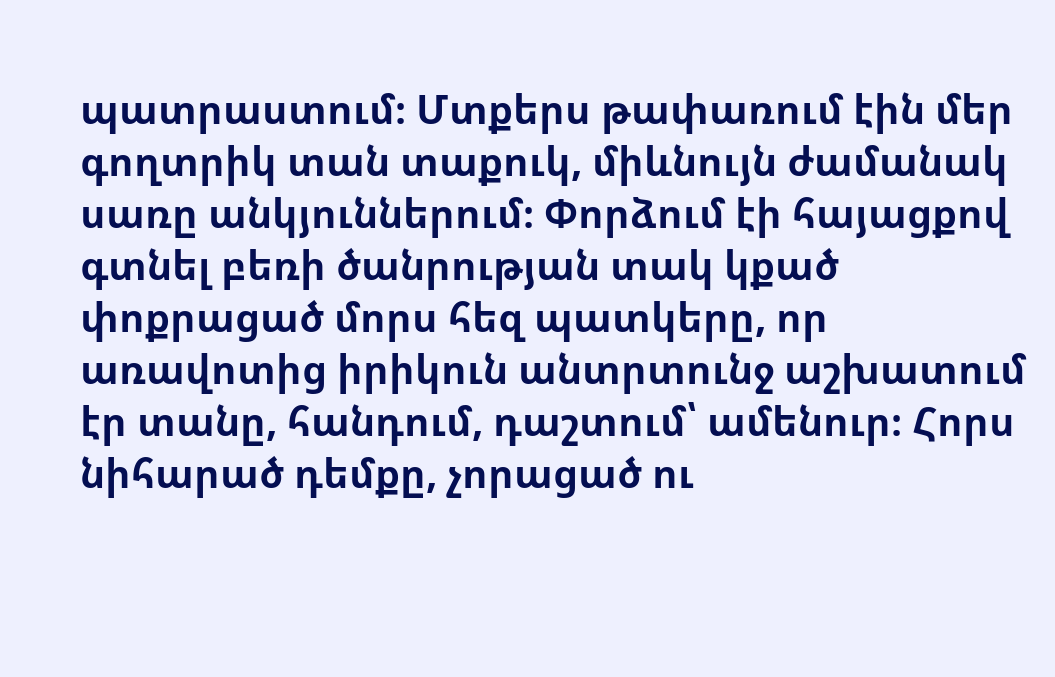պատրաստում։ Մտքերս թափառում էին մեր գողտրիկ տան տաքուկ, միևնույն ժամանակ սառը անկյուններում։ Փորձում էի հայացքով գտնել բեռի ծանրության տակ կքած փոքրացած մորս հեզ պատկերը, որ առավոտից իրիկուն անտրտունջ աշխատում էր տանը, հանդում, դաշտում՝ ամենուր։ Հորս նիհարած դեմքը, չորացած ու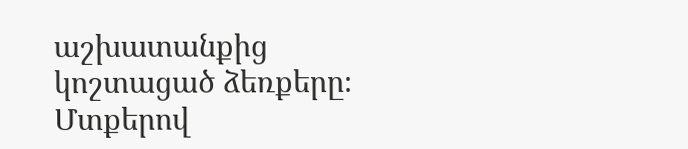աշխատանքից կոշտացած ձեռքերը։ Մտքերով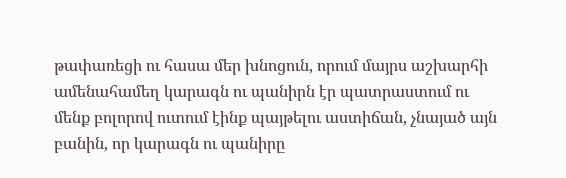թափառեցի ու հասա մեր խնոցուն, որում մայրս աշխարհի ամենահամեղ կարագն ու պանիրն էր պատրաստում ու մենք բոլորով ուտում էինք պայթելու աստիճան, չնայած այն բանին, որ կարագն ու պանիրը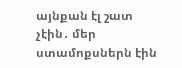այնքան էլ շատ չէին․ մեր ստամոքսներն էին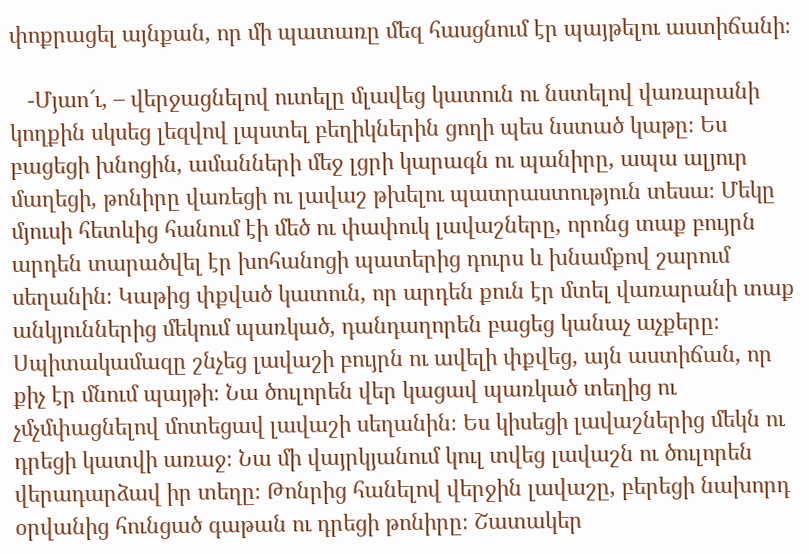փոքրացել այնքան, որ մի պատառը մեզ հասցնում էր պայթելու աստիճանի։

   -Մյաո՜ւ, – վերջացնելով ուտելը մլավեց կատուն ու նստելով վառարանի կողքին սկսեց լեզվով լպստել բեղիկներին ցողի պես նստած կաթը։ Ես բացեցի խնոցին, ամանների մեջ լցրի կարագն ու պանիրը, ապա ալյուր մաղեցի, թոնիրը վառեցի ու լավաշ թխելու պատրաստություն տեսա։ Մեկը մյուսի հետևից հանում էի մեծ ու փափուկ լավաշները, որոնց տաք բույրն արդեն տարածվել էր խոհանոցի պատերից դուրս և խնամքով շարում սեղանին։ Կաթից փքված կատուն, որ արդեն քուն էր մտել վառարանի տաք անկյուններից մեկում պառկած, դանդաղորեն բացեց կանաչ աչքերը։ Սպիտակամազը շնչեց լավաշի բույրն ու ավելի փքվեց, այն աստիճան, որ քիչ էր մնում պայթի։ Նա ծուլորեն վեր կացավ պառկած տեղից ու չմչմփացնելով մոտեցավ լավաշի սեղանին։ Ես կիսեցի լավաշներից մեկն ու դրեցի կատվի առաջ։ Նա մի վայրկյանում կուլ տվեց լավաշն ու ծուլորեն վերադարձավ իր տեղը։ Թոնրից հանելով վերջին լավաշը, բերեցի նախորդ օրվանից հունցած գաթան ու դրեցի թոնիրը։ Շատակեր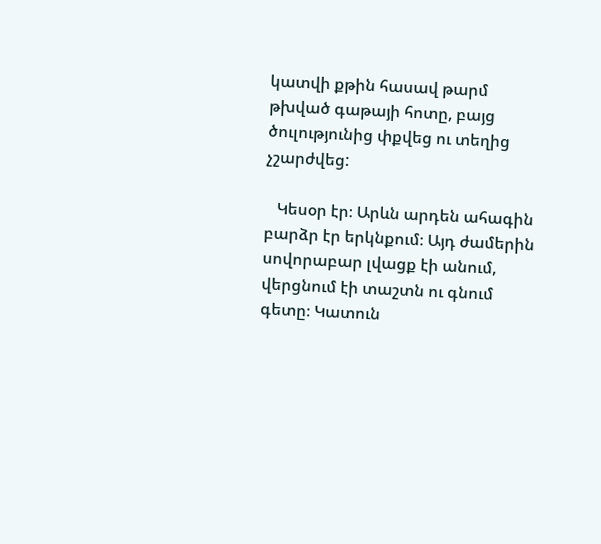կատվի քթին հասավ թարմ թխված գաթայի հոտը, բայց ծուլությունից փքվեց ու տեղից չշարժվեց:

   Կեսօր էր։ Արևն արդեն ահագին բարձր էր երկնքում։ Այդ ժամերին սովորաբար լվացք էի անում, վերցնում էի տաշտն ու գնում գետը։ Կատուն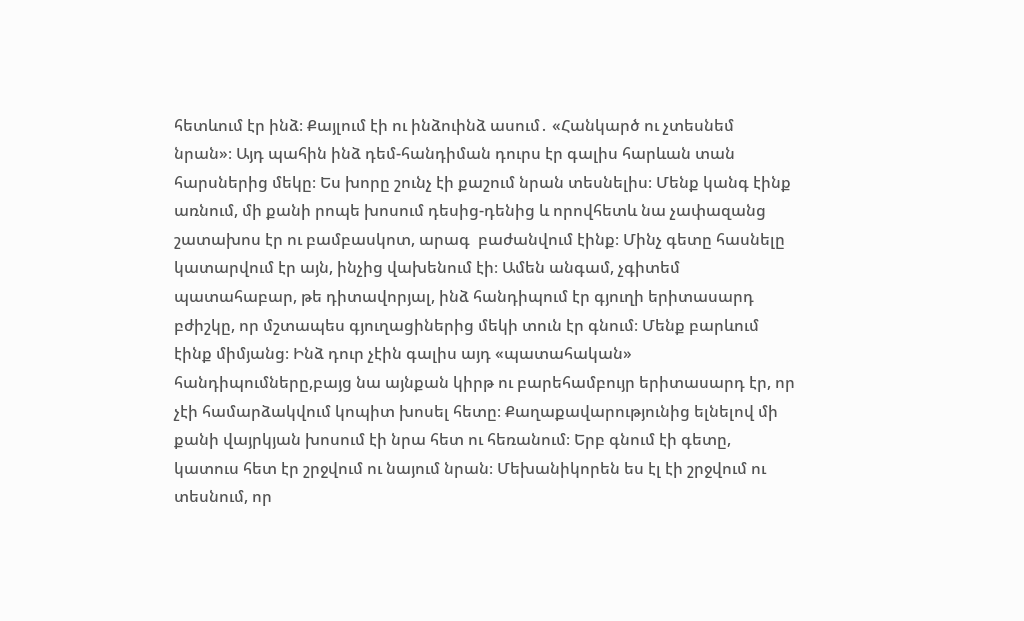հետևում էր ինձ։ Քայլում էի ու ինձուինձ ասում․ «Հանկարծ ու չտեսնեմ նրան»։ Այդ պահին ինձ դեմ-հանդիման դուրս էր գալիս հարևան տան հարսներից մեկը։ Ես խորը շունչ էի քաշում նրան տեսնելիս։ Մենք կանգ էինք առնում, մի քանի րոպե խոսում դեսից-դենից և որովհետև նա չափազանց շատախոս էր ու բամբասկոտ, արագ  բաժանվում էինք։ Մինչ գետը հասնելը կատարվում էր այն, ինչից վախենում էի։ Ամեն անգամ, չգիտեմ պատահաբար, թե դիտավորյալ, ինձ հանդիպում էր գյուղի երիտասարդ բժիշկը, որ մշտապես գյուղացիներից մեկի տուն էր գնում։ Մենք բարևում էինք միմյանց։ Ինձ դուր չէին գալիս այդ «պատահական» հանդիպումները,բայց նա այնքան կիրթ ու բարեհամբույր երիտասարդ էր, որ չէի համարձակվում կոպիտ խոսել հետը։ Քաղաքավարությունից ելնելով մի քանի վայրկյան խոսում էի նրա հետ ու հեռանում։ Երբ գնում էի գետը, կատուս հետ էր շրջվում ու նայում նրան։ Մեխանիկորեն ես էլ էի շրջվում ու տեսնում, որ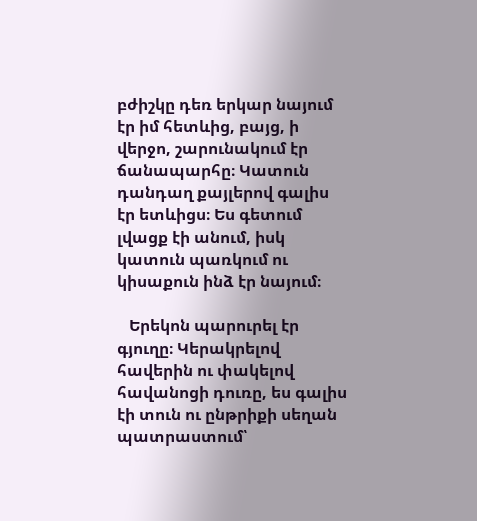բժիշկը դեռ երկար նայում էր իմ հետևից, բայց, ի վերջո, շարունակում էր ճանապարհը։ Կատուն դանդաղ քայլերով գալիս էր ետևիցս։ Ես գետում լվացք էի անում, իսկ կատուն պառկում ու կիսաքուն ինձ էր նայում։

   Երեկոն պարուրել էր գյուղը։ Կերակրելով հավերին ու փակելով հավանոցի դուռը, ես գալիս էի տուն ու ընթրիքի սեղան պատրաստում՝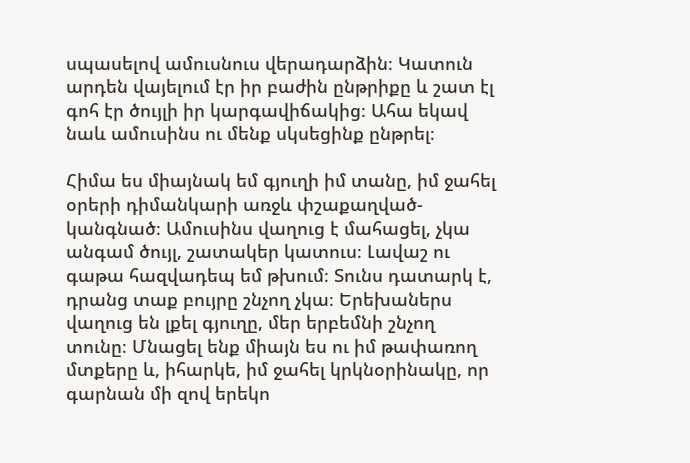սպասելով ամուսնուս վերադարձին։ Կատուն արդեն վայելում էր իր բաժին ընթրիքը և շատ էլ գոհ էր ծույլի իր կարգավիճակից։ Ահա եկավ նաև ամուսինս ու մենք սկսեցինք ընթրել։

Հիմա ես միայնակ եմ գյուղի իմ տանը, իմ ջահել օրերի դիմանկարի առջև փշաքաղված-կանգնած։ Ամուսինս վաղուց է մահացել, չկա անգամ ծույլ, շատակեր կատուս։ Լավաշ ու գաթա հազվադեպ եմ թխում։ Տունս դատարկ է, դրանց տաք բույրը շնչող չկա։ Երեխաներս վաղուց են լքել գյուղը, մեր երբեմնի շնչող տունը։ Մնացել ենք միայն ես ու իմ թափառող մտքերը և, իհարկե, իմ ջահել կրկնօրինակը, որ գարնան մի զով երեկո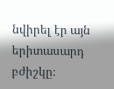նվիրել էր այն երիտասարդ բժիշկը։